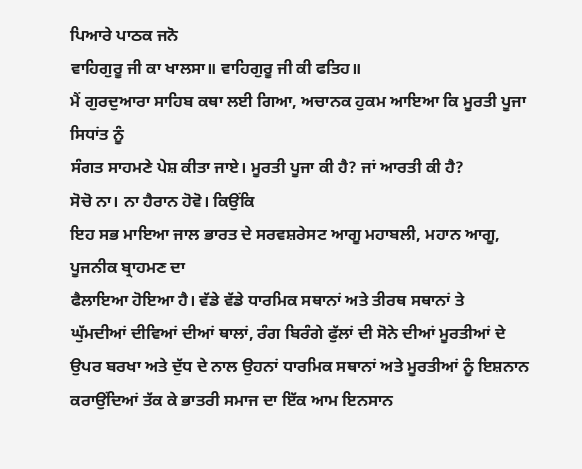ਪਿਆਰੇ ਪਾਠਕ ਜਨੋ
ਵਾਹਿਗੁਰੂ ਜੀ ਕਾ ਖਾਲਸਾ॥ ਵਾਹਿਗੁਰੂ ਜੀ ਕੀ ਫਤਿਹ॥
ਮੈਂ ਗੁਰਦੁਆਰਾ ਸਾਹਿਬ ਕਥਾ ਲਈ ਗਿਆ, ਅਚਾਨਕ ਹੁਕਮ ਆਇਆ ਕਿ ਮੂਰਤੀ ਪੂਜਾ ਸਿਧਾਂਤ ਨੂੰ
ਸੰਗਤ ਸਾਹਮਣੇ ਪੇਸ਼ ਕੀਤਾ ਜਾਏ। ਮੂਰਤੀ ਪੂਜਾ ਕੀ ਹੈ? ਜਾਂ ਆਰਤੀ ਕੀ ਹੈ?
ਸੋਚੋ ਨਾ। ਨਾ ਹੈਰਾਨ ਹੋਵੋ। ਕਿਉਂਕਿ
ਇਹ ਸਭ ਮਾਇਆ ਜਾਲ ਭਾਰਤ ਦੇ ਸਰਵਸ਼ਰੇਸਟ ਆਗੂ ਮਹਾਬਲੀ, ਮਹਾਨ ਆਗੂ, ਪੂਜਨੀਕ ਬ੍ਰਾਹਮਣ ਦਾ
ਫੈਲਾਇਆ ਹੋਇਆ ਹੈ। ਵੱਡੇ ਵੱਡੇ ਧਾਰਮਿਕ ਸਥਾਨਾਂ ਅਤੇ ਤੀਰਥ ਸਥਾਨਾਂ ਤੇ
ਘੁੱਮਦੀਆਂ ਦੀਵਿਆਂ ਦੀਆਂ ਥਾਲਾਂ, ਰੰਗ ਬਿਰੰਗੇ ਫੁੱਲਾਂ ਦੀ ਸੋਨੇ ਦੀਆਂ ਮੂਰਤੀਆਂ ਦੇ
ਉਪਰ ਬਰਖਾ ਅਤੇ ਦੁੱਧ ਦੇ ਨਾਲ ਉਹਨਾਂ ਧਾਰਮਿਕ ਸਥਾਨਾਂ ਅਤੇ ਮੂਰਤੀਆਂ ਨੂੰ ਇਸ਼ਨਾਨ
ਕਰਾਉਂਦਿਆਂ ਤੱਕ ਕੇ ਭਾਤਰੀ ਸਮਾਜ ਦਾ ਇੱਕ ਆਮ ਇਨਸਾਨ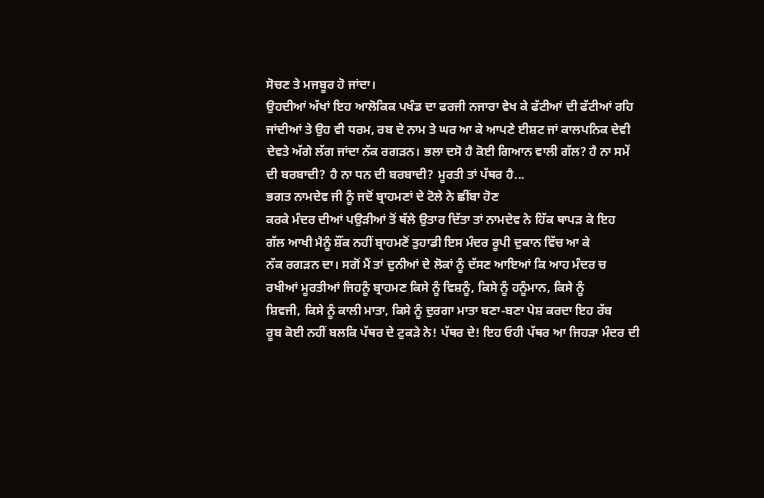ਸੋਚਣ ਤੇ ਮਜਬੂਰ ਹੋ ਜਾਂਦਾ।
ਉਹਦੀਆਂ ਅੱਖਾਂ ਇਹ ਆਲੋਕਿਕ ਪਖੰਡ ਦਾ ਫਰਜੀ ਨਜਾਰਾ ਵੇਖ ਕੇ ਫੱਟੀਆਂ ਦੀ ਫੱਟੀਆਂ ਰਹਿ
ਜਾਂਦੀਆਂ ਤੇ ਉਹ ਵੀ ਧਰਮ, ਰਬ ਦੇ ਨਾਮ ਤੇ ਘਰ ਆ ਕੇ ਆਪਣੇ ਈਸ਼ਟ ਜਾਂ ਕਾਲਪਨਿਕ ਦੇਵੀ
ਦੇਵਤੇ ਅੱਗੇ ਲੱਗ ਜਾਂਦਾ ਨੱਕ ਰਗੜਨ। ਭਲਾ ਦਸੋ ਹੈ ਕੋਈ ਗਿਆਨ ਵਾਲੀ ਗੱਲ? ਹੈ ਨਾ ਸਮੇਂ
ਦੀ ਬਰਬਾਦੀ? ਹੈ ਨਾ ਧਨ ਦੀ ਬਰਬਾਦੀ? ਮੂਰਤੀ ਤਾਂ ਪੱਥਰ ਹੈ...
ਭਗਤ ਨਾਮਦੇਵ ਜੀ ਨੂੰ ਜਦੋਂ ਬ੍ਰਾਹਮਣਾਂ ਦੇ ਟੋਲੇ ਨੇ ਛੀਂਬਾ ਹੋਣ
ਕਰਕੇ ਮੰਦਰ ਦੀਆਂ ਪਉੜੀਆਂ ਤੋਂ ਥੱਲੇ ਉਤਾਰ ਦਿੱਤਾ ਤਾਂ ਨਾਮਦੇਵ ਨੇ ਹਿੱਕ ਥਾਪੜ ਕੇ ਇਹ
ਗੱਲ ਆਖੀ ਮੈਨੂੰ ਸ਼ੌਂਕ ਨਹੀਂ ਬ੍ਰਾਹਮਣੋਂ ਤੁਹਾਡੀ ਇਸ ਮੰਦਰ ਰੂਪੀ ਦੁਕਾਨ ਵਿੱਚ ਆ ਕੇ
ਨੱਕ ਰਗੜਨ ਦਾ। ਸਗੋਂ ਮੈਂ ਤਾਂ ਦੁਨੀਆਂ ਦੇ ਲੋਕਾਂ ਨੂੰ ਦੱਸਣ ਆਇਆਂ ਕਿ ਆਹ ਮੰਦਰ ਚ
ਰਖੀਆਂ ਮੂਰਤੀਆਂ ਜਿਹਨੂੰ ਬ੍ਰਾਹਮਣ ਕਿਸੇ ਨੂੰ ਵਿਸ਼ਨੂੰ, ਕਿਸੇ ਨੂੰ ਹਨੂੰਮਾਨ, ਕਿਸੇ ਨੂੰ
ਸ਼ਿਵਜੀ, ਕਿਸੇ ਨੂੰ ਕਾਲੀ ਮਾਤਾ, ਕਿਸੇ ਨੂੰ ਦੁਰਗਾ ਮਾਤਾ ਬਣਾ-ਬਣਾ ਪੇਸ਼ ਕਰਦਾ ਇਹ ਰੱਬ
ਰੂਬ ਕੋਈ ਨਹੀਂ ਬਲਕਿ ਪੱਥਰ ਦੇ ਟੁਕੜੇ ਨੇ! ਪੱਥਰ ਦੇ! ਇਹ ਓਹੀ ਪੱਥਰ ਆ ਜਿਹੜਾ ਮੰਦਰ ਦੀ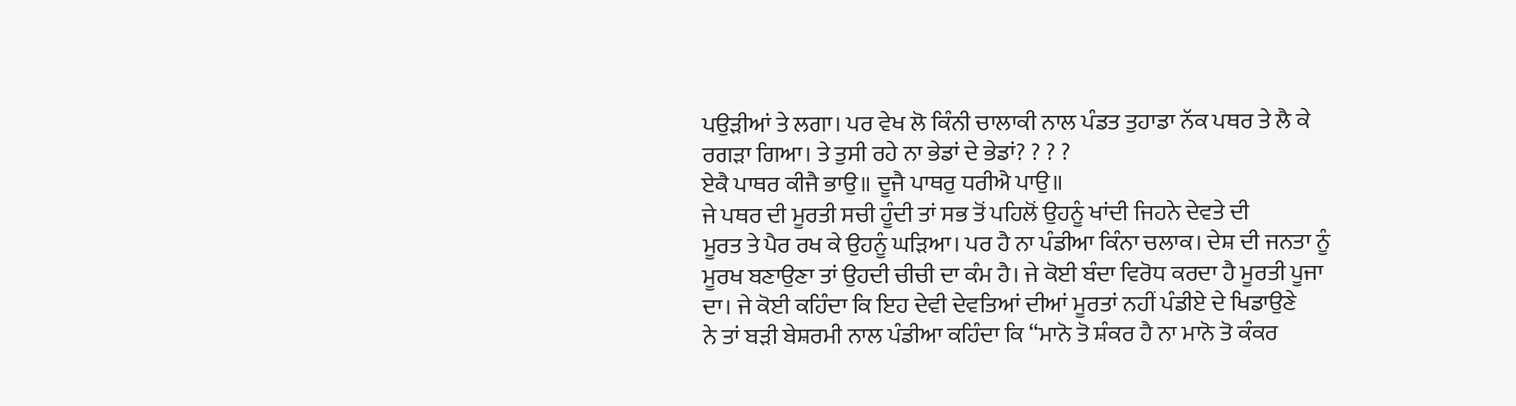ਪਉੜੀਆਂ ਤੇ ਲਗਾ। ਪਰ ਵੇਖ ਲੋ ਕਿੰਨੀ ਚਾਲਾਕੀ ਨਾਲ ਪੰਡਤ ਤੁਹਾਡਾ ਨੱਕ ਪਥਰ ਤੇ ਲੈ ਕੇ
ਰਗੜਾ ਗਿਆ। ਤੇ ਤੁਸੀ ਰਹੇ ਨਾ ਭੇਡਾਂ ਦੇ ਭੇਡਾਂ? ? ? ?
ਏਕੈ ਪਾਥਰ ਕੀਜੈ ਭਾਉ॥ ਦੂਜੈ ਪਾਥਰੁ ਧਰੀਐ ਪਾਉ॥
ਜੇ ਪਥਰ ਦੀ ਮੂਰਤੀ ਸਚੀ ਹੂੰਦੀ ਤਾਂ ਸਭ ਤੋਂ ਪਹਿਲੋਂ ਉਹਨੂੰ ਖਾਂਦੀ ਜਿਹਨੇ ਦੇਵਤੇ ਦੀ
ਮੂਰਤ ਤੇ ਪੈਰ ਰਖ ਕੇ ਉਹਨੂੰ ਘੜਿਆ। ਪਰ ਹੈ ਨਾ ਪੰਡੀਆ ਕਿੰਨਾ ਚਲਾਕ। ਦੇਸ਼ ਦੀ ਜਨਤਾ ਨੂੰ
ਮੂਰਖ ਬਣਾਉਣਾ ਤਾਂ ਉਹਦੀ ਚੀਚੀ ਦਾ ਕੰਮ ਹੈ। ਜੇ ਕੋਈ ਬੰਦਾ ਵਿਰੋਧ ਕਰਦਾ ਹੈ ਮੂਰਤੀ ਪੂਜਾ
ਦਾ। ਜੇ ਕੋਈ ਕਹਿੰਦਾ ਕਿ ਇਹ ਦੇਵੀ ਦੇਵਤਿਆਂ ਦੀਆਂ ਮੂਰਤਾਂ ਨਹੀਂ ਪੰਡੀਏ ਦੇ ਖਿਡਾਉਣੇ
ਨੇ ਤਾਂ ਬੜੀ ਬੇਸ਼ਰਮੀ ਨਾਲ ਪੰਡੀਆ ਕਹਿੰਦਾ ਕਿ “ਮਾਨੋ ਤੋ ਸ਼ੰਕਰ ਹੈ ਨਾ ਮਾਨੋ ਤੋ ਕੰਕਰ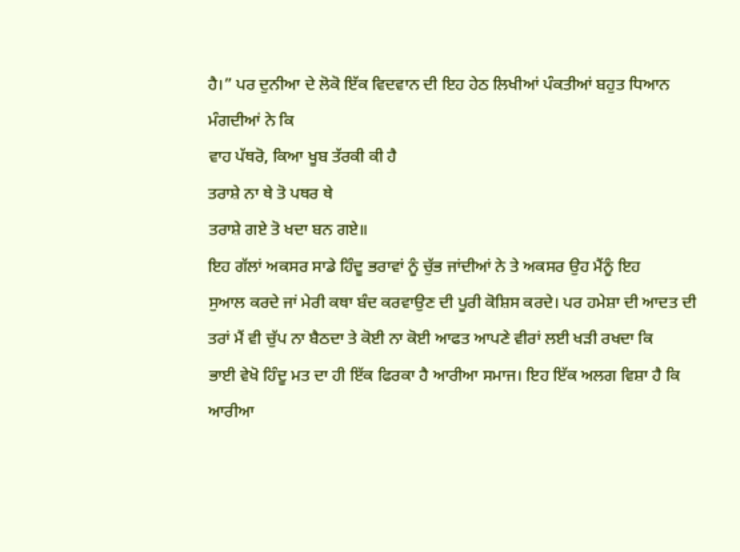ਹੈ।” ਪਰ ਦੁਨੀਆ ਦੇ ਲੋਕੋ ਇੱਕ ਵਿਦਵਾਨ ਦੀ ਇਹ ਹੇਠ ਲਿਖੀਆਂ ਪੰਕਤੀਆਂ ਬਹੁਤ ਧਿਆਨ
ਮੰਗਦੀਆਂ ਨੇ ਕਿ
ਵਾਹ ਪੱਥਰੋ, ਕਿਆ ਖੂਬ ਤੱਰਕੀ ਕੀ ਹੈ
ਤਰਾਸ਼ੇ ਨਾ ਥੇ ਤੋ ਪਥਰ ਥੇ
ਤਰਾਸ਼ੇ ਗਏ ਤੋ ਖਦਾ ਬਨ ਗਏ॥
ਇਹ ਗੱਲਾਂ ਅਕਸਰ ਸਾਡੇ ਹਿੰਦੂ ਭਰਾਵਾਂ ਨੂੰ ਚੁੱਭ ਜਾਂਦੀਆਂ ਨੇ ਤੇ ਅਕਸਰ ਉਹ ਮੈਂਨੂੰ ਇਹ
ਸੁਆਲ ਕਰਦੇ ਜਾਂ ਮੇਰੀ ਕਥਾ ਬੰਦ ਕਰਵਾਉਣ ਦੀ ਪੂਰੀ ਕੋਸ਼ਿਸ ਕਰਦੇ। ਪਰ ਹਮੇਸ਼ਾ ਦੀ ਆਦਤ ਦੀ
ਤਰਾਂ ਮੈਂ ਵੀ ਚੁੱਪ ਨਾ ਬੈਠਦਾ ਤੇ ਕੋਈ ਨਾ ਕੋਈ ਆਫਤ ਆਪਣੇ ਵੀਰਾਂ ਲਈ ਖੜੀ ਰਖਦਾ ਕਿ
ਭਾਈ ਵੇਖੋ ਹਿੰਦੂ ਮਤ ਦਾ ਹੀ ਇੱਕ ਫਿਰਕਾ ਹੈ ਆਰੀਆ ਸਮਾਜ। ਇਹ ਇੱਕ ਅਲਗ ਵਿਸ਼ਾ ਹੈ ਕਿ
ਆਰੀਆ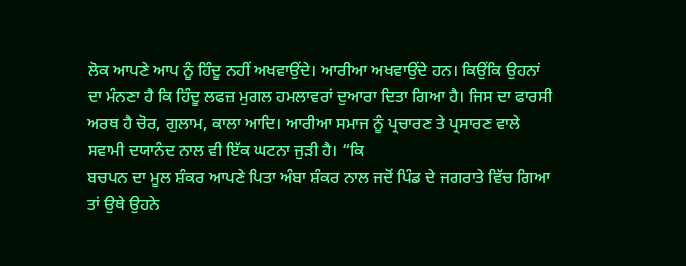ਲੋਕ ਆਪਣੇ ਆਪ ਨੂੰ ਹਿੰਦੂ ਨਹੀਂ ਅਖਵਾਉਂਦੇ। ਆਰੀਆ ਅਖਵਾਉਂਦੇ ਹਨ। ਕਿਉਂਕਿ ਉਹਨਾਂ
ਦਾ ਮੰਨਣਾ ਹੈ ਕਿ ਹਿੰਦੂ ਲਫਜ਼ ਮੁਗਲ ਹਮਲਾਵਰਾਂ ਦੁਆਰਾ ਦਿਤਾ ਗਿਆ ਹੈ। ਜਿਸ ਦਾ ਫਾਰਸੀ
ਅਰਥ ਹੈ ਚੋਰ, ਗੁਲਾਮ, ਕਾਲਾ ਆਦਿ। ਆਰੀਆ ਸਮਾਜ ਨੂੰ ਪ੍ਰਚਾਰਣ ਤੇ ਪ੍ਰਸਾਰਣ ਵਾਲੇ
ਸਵਾਮੀ ਦਯਾਨੰਦ ਨਾਲ ਵੀ ਇੱਕ ਘਟਨਾ ਜੁੜੀ ਹੈ। “ਕਿ
ਬਚਪਨ ਦਾ ਮੂਲ ਸ਼ੰਕਰ ਆਪਣੇ ਪਿਤਾ ਅੰਬਾ ਸ਼ੰਕਰ ਨਾਲ ਜਦੋਂ ਪਿੰਡ ਦੇ ਜਗਰਾਤੇ ਵਿੱਚ ਗਿਆ
ਤਾਂ ਉਥੇ ਉਹਨੇ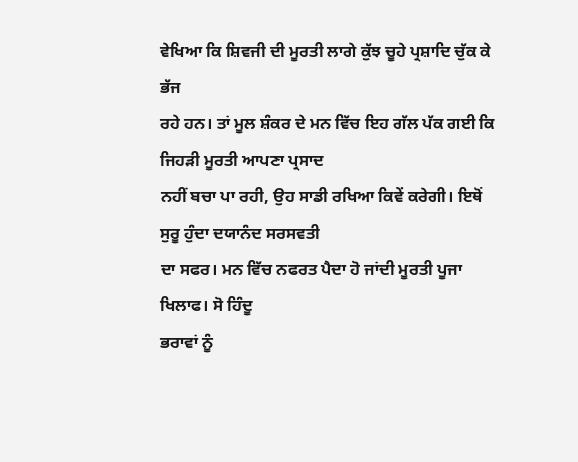ਵੇਖਿਆ ਕਿ ਸ਼ਿਵਜੀ ਦੀ ਮੂਰਤੀ ਲਾਗੇ ਕੁੱਝ ਚੂਹੇ ਪ੍ਰਸ਼ਾਦਿ ਚੁੱਕ ਕੇ ਭੱਜ
ਰਹੇ ਹਨ। ਤਾਂ ਮੂਲ ਸ਼ੰਕਰ ਦੇ ਮਨ ਵਿੱਚ ਇਹ ਗੱਲ ਪੱਕ ਗਈ ਕਿ ਜਿਹੜੀ ਮੂਰਤੀ ਆਪਣਾ ਪ੍ਰਸਾਦ
ਨਹੀਂ ਬਚਾ ਪਾ ਰਹੀ, ਉਹ ਸਾਡੀ ਰਖਿਆ ਕਿਵੇਂ ਕਰੇਗੀ। ਇਥੋਂ ਸੁਰੂ ਹੁੰਦਾ ਦਯਾਨੰਦ ਸਰਸਵਤੀ
ਦਾ ਸਫਰ। ਮਨ ਵਿੱਚ ਨਫਰਤ ਪੈਦਾ ਹੋ ਜਾਂਦੀ ਮੂਰਤੀ ਪੂਜਾ ਖਿਲਾਫ। ਸੋ ਹਿੰਦੂ
ਭਰਾਵਾਂ ਨੂੰ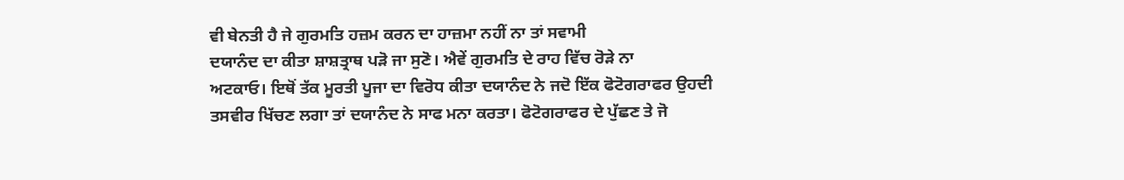ਵੀ ਬੇਨਤੀ ਹੈ ਜੇ ਗੁਰਮਤਿ ਹਜ਼ਮ ਕਰਨ ਦਾ ਹਾਜ਼ਮਾ ਨਹੀਂ ਨਾ ਤਾਂ ਸਵਾਮੀ
ਦਯਾਨੰਦ ਦਾ ਕੀਤਾ ਸ਼ਾਸ਼ਤ੍ਰਾਥ ਪੜੋ ਜਾ ਸੁਣੋ। ਐਵੇਂ ਗੁਰਮਤਿ ਦੇ ਰਾਹ ਵਿੱਚ ਰੋੜੇ ਨਾ
ਅਟਕਾਓ। ਇਥੋਂ ਤੱਕ ਮੂਰਤੀ ਪੂਜਾ ਦਾ ਵਿਰੋਧ ਕੀਤਾ ਦਯਾਨੰਦ ਨੇ ਜਦੋ ਇੱਕ ਫੋਟੋਗਰਾਫਰ ਉਹਦੀ
ਤਸਵੀਰ ਖਿੱਚਣ ਲਗਾ ਤਾਂ ਦਯਾਨੰਦ ਨੇ ਸਾਫ ਮਨਾ ਕਰਤਾ। ਫੋਟੋਗਰਾਫਰ ਦੇ ਪੁੱਛਣ ਤੇ ਜੋ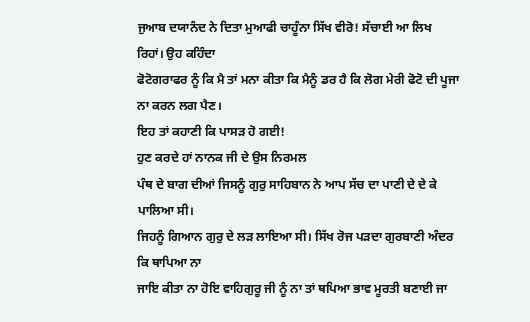ਜੁਆਬ ਦਯਾਨੰਦ ਨੇ ਦਿਤਾ ਮੁਆਫੀ ਚਾਹੂੰਨਾ ਸਿੱਖ ਵੀਰੋ! ਸੱਚਾਈ ਆ ਲਿਖ ਰਿਹਾਂ। ਉਹ ਕਹਿੰਦਾ
ਫੋਟੋਗਰਾਫਰ ਨੂੰ ਕਿ ਮੈ ਤਾਂ ਮਨਾ ਕੀਤਾ ਕਿ ਮੈਨੂੰ ਡਰ ਹੈ ਕਿ ਲੋਗ ਮੇਰੀ ਫੋਟੋ ਦੀ ਪੂਜਾ
ਨਾ ਕਰਨ ਲਗ ਪੈਣ।
ਇਹ ਤਾਂ ਕਹਾਣੀ ਕਿ ਪਾਸੜ ਹੋ ਗਈ!
ਹੁਣ ਕਰਦੇ ਹਾਂ ਨਾਨਕ ਜੀ ਦੇ ਉਸ ਨਿਰਮਲ
ਪੰਥ ਦੇ ਬਾਗ ਦੀਆਂ ਜਿਸਨੂੰ ਗੁਰੁ ਸਾਹਿਬਾਨ ਨੇ ਆਪ ਸੱਚ ਦਾ ਪਾਣੀ ਦੇ ਦੇ ਕੇ ਪਾਲਿਆ ਸੀ।
ਜਿਹਨੂੰ ਗਿਆਨ ਗੁਰੁ ਦੇ ਲੜ ਲਾਇਆ ਸੀ। ਸਿੱਖ ਰੋਜ ਪੜਦਾ ਗੁਰਬਾਣੀ ਅੰਦਰ ਕਿ ਥਾਪਿਆ ਨਾ
ਜਾਇ ਕੀਤਾ ਨਾ ਹੋਇ ਵਾਹਿਗੁਰੂ ਜੀ ਨੂੰ ਨਾ ਤਾਂ ਥਪਿਆ ਭਾਵ ਮੂਰਤੀ ਬਣਾਈ ਜਾ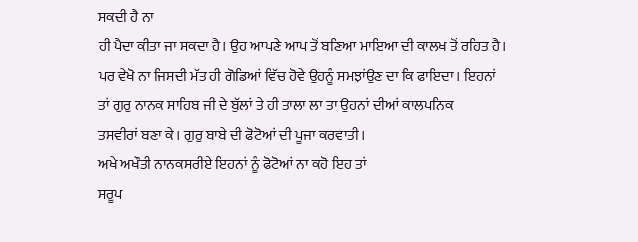ਸਕਦੀ ਹੈ ਨਾ
ਹੀ ਪੈਦਾ ਕੀਤਾ ਜਾ ਸਕਦਾ ਹੈ। ਉਹ ਆਪਣੇ ਆਪ ਤੋਂ ਬਣਿਆ ਮਾਇਆ ਦੀ ਕਾਲਖ ਤੋਂ ਰਹਿਤ ਹੈ।
ਪਰ ਵੇਖੋ ਨਾ ਜਿਸਦੀ ਮੱਤ ਹੀ ਗੋਡਿਆਂ ਵਿੱਚ ਹੋਵੇ ਉਹਨੂੰ ਸਮਝਾਂਉਣ ਦਾ ਕਿ ਫਾਇਦਾ। ਇਹਨਾਂ
ਤਾਂ ਗੁਰੁ ਨਾਨਕ ਸਾਹਿਬ ਜੀ ਦੇ ਬੁੱਲਾਂ ਤੇ ਹੀ ਤਾਲਾ ਲਾ ਤਾ ਉਹਨਾਂ ਦੀਆਂ ਕਾਲਪਨਿਕ
ਤਸਵੀਰਾਂ ਬਣਾ ਕੇ। ਗੁਰੁ ਬਾਬੇ ਦੀ ਫੋਟੋਆਂ ਦੀ ਪੂਜਾ ਕਰਵਾਤੀ।
ਅਖੇ ਅਖੌਤੀ ਨਾਨਕਸਰੀਏ ਇਹਨਾਂ ਨੂੰ ਫੋਟੋਆਂ ਨਾ ਕਹੋ ਇਹ ਤਾਂ
ਸਰੂਪ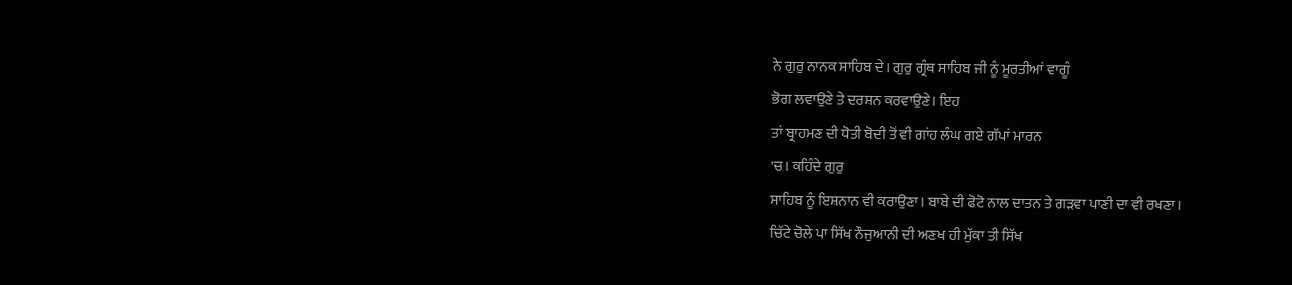ਨੇ ਗੁਰੁ ਨਾਨਕ ਸਾਹਿਬ ਦੇ। ਗੁਰੁ ਗ੍ਰੰਥ ਸਾਹਿਬ ਜੀ ਨੂੰ ਮੂਰਤੀਆਂ ਵਾਗੂੰ
ਭੋਗ ਲਵਾਉਣੇ ਤੇ ਦਰਸ਼ਨ ਕਰਵਾਉਣੇ। ਇਹ
ਤਾਂ ਬ੍ਰਾਹਮਣ ਦੀ ਧੋਤੀ ਬੋਦੀ ਤੋਂ ਵੀ ਗਾਂਹ ਲੰਘ ਗਏ ਗੱਪਾਂ ਮਾਰਨ
'ਚ। ਕਹਿੰਦੇ ਗੁਰੁ
ਸਾਹਿਬ ਨੂੰ ਇਸ਼ਨਾਨ ਵੀ ਕਰਾਉਣਾ। ਬਾਬੇ ਦੀ ਫੋਟੋ ਨਾਲ ਦਾਤਨ ਤੇ ਗੜਵਾ ਪਾਣੀ ਦਾ ਵੀ ਰਖਣਾ।
ਚਿੱਟੇ ਚੋਲੇ ਪਾ ਸਿੱਖ ਨੌਜੁਆਨੀ ਦੀ ਅਣਖ ਹੀ ਮੁੱਕਾ ਤੀ ਸਿੱਖ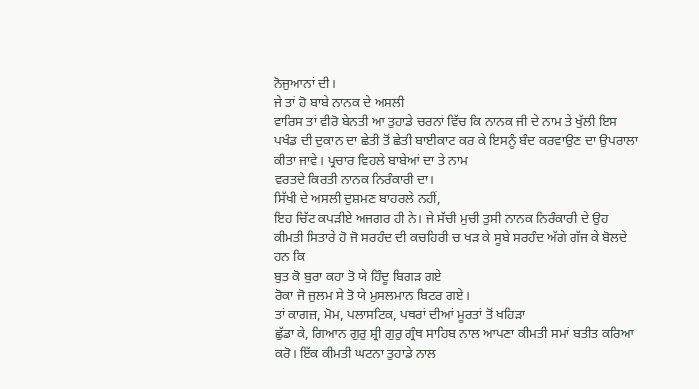ਨੋਜੁਆਨਾਂ ਦੀ।
ਜੇ ਤਾਂ ਹੋ ਬਾਬੇ ਨਾਨਕ ਦੇ ਅਸਲੀ
ਵਾਰਿਸ ਤਾਂ ਵੀਰੋ ਬੇਨਤੀ ਆ ਤੁਹਾਡੇ ਚਰਨਾਂ ਵਿੱਚ ਕਿ ਨਾਨਕ ਜੀ ਦੇ ਨਾਮ ਤੇ ਖੁੱਲੀ ਇਸ
ਪਖੰਡ ਦੀ ਦੁਕਾਨ ਦਾ ਛੇਤੀ ਤੋਂ ਛੇਤੀ ਬਾਈਕਾਟ ਕਰ ਕੇ ਇਸਨੂੰ ਬੰਦ ਕਰਵਾਉਣ ਦਾ ਉਪਰਾਲਾ
ਕੀਤਾ ਜਾਵੇ। ਪ੍ਰਚਾਰ ਵਿਹਲੇ ਬਾਬੇਆਂ ਦਾ ਤੇ ਨਾਮ
ਵਰਤਦੇ ਕਿਰਤੀ ਨਾਨਕ ਨਿਰੰਕਾਰੀ ਦਾ।
ਸਿੱਖੀ ਦੇ ਅਸਲੀ ਦੁਸ਼ਮਣ ਬਾਹਰਲੇ ਨਹੀਂ,
ਇਹ ਚਿੱਟ ਕਪੜੀਏ ਅਜਗਰ ਹੀ ਨੇ। ਜੇ ਸੱਚੀ ਮੁਚੀ ਤੁਸੀ ਨਾਨਕ ਨਿਰੰਕਾਰੀ ਦੇ ਉਹ
ਕੀਮਤੀ ਸਿਤਾਰੇ ਹੋ ਜੋ ਸਰਹੰਦ ਦੀ ਕਚਹਿਰੀ ਚ ਖੜ ਕੇ ਸੂਬੇ ਸਰਹੰਦ ਅੱਗੇ ਗੱਜ ਕੇ ਬੋਲਦੇ
ਹਨ ਕਿ
ਬੁਤ ਕੋ ਬੁਰਾ ਕਹਾ ਤੋ ਯੇ ਹਿੰਦੂ ਬਿਗੜ ਗਏ
ਰੋਕਾ ਜੋ ਜੁਲਮ ਸੇ ਤੋ ਯੇ ਮੁਸਲਮਾਨ ਬਿਟਰ ਗਏ।
ਤਾਂ ਕਾਗਜ਼, ਮੋਮ, ਪਲਾਸਟਿਕ, ਪਥਰਾਂ ਦੀਆਂ ਮੂਰਤਾਂ ਤੋਂ ਖਹਿੜਾ
ਛੁੱਡਾ ਕੇ, ਗਿਆਨ ਗੁਰੁ ਸ਼੍ਰੀ ਗੁਰੁ ਗ੍ਰੰਥ ਸਾਹਿਬ ਨਾਲ ਆਪਣਾ ਕੀਮਤੀ ਸਮਾਂ ਬਤੀਤ ਕਰਿਆ
ਕਰੋ। ਇੱਕ ਕੀਮਤੀ ਘਟਨਾ ਤੁਹਾਡੇ ਨਾਲ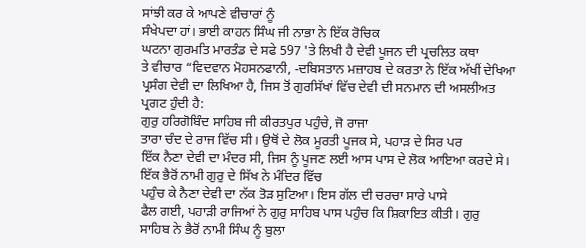ਸਾਂਝੀ ਕਰ ਕੇ ਆਪਣੇ ਵੀਚਾਰਾਂ ਨੂੰ
ਸੰਖੇਪਦਾ ਹਾਂ। ਭਾਈ ਕਾਹਨ ਸਿੰਘ ਜੀ ਨਾਭਾ ਨੇ ਇੱਕ ਰੋਚਿਕ
ਘਟਨਾ ਗੁਰਮਤਿ ਮਾਰਤੰਡ ਦੇ ਸਫੇ 597 'ਤੇ ਲਿਖੀ ਹੈ ਦੇਵੀ ਪੂਜਨ ਦੀ ਪ੍ਰਚਲਿਤ ਕਥਾ
ਤੇ ਵੀਚਾਰ “ਵਿਦਵਾਨ ਮੋਹਸਨਫਾਨੀ, -ਦਬਿਸਤਾਨ ਮਜ਼ਾਹਬ ਦੇ ਕਰਤਾ ਨੇ ਇੱਕ ਅੱਖੀਂ ਦੇਖਿਆ
ਪ੍ਰਸੰਗ ਦੇਵੀ ਦਾ ਲਿਖਿਆ ਹੈ, ਜਿਸ ਤੋਂ ਗੁਰਸਿੱਖਾਂ ਵਿੱਚ ਦੇਵੀ ਦੀ ਸਨਮਾਨ ਦੀ ਅਸਲੀਅਤ
ਪ੍ਰਗਟ ਹੁੰਦੀ ਹੈ:
ਗੁਰੁ ਹਰਿਗੋਬਿੰਦ ਸਾਹਿਬ ਜੀ ਕੀਰਤਪੁਰ ਪਹੁੰਚੇ, ਜੋ ਰਾਜਾ
ਤਾਰਾ ਚੰਦ ਦੇ ਰਾਜ ਵਿੱਚ ਸੀ। ਉਥੋਂ ਦੇ ਲੋਕ ਮੂਰਤੀ ਪੂਜਕ ਸੇ, ਪਹਾੜ ਦੇ ਸਿਰ ਪਰ
ਇੱਕ ਨੈਣਾ ਦੇਵੀ ਦਾ ਮੰਦਰ ਸੀ, ਜਿਸ ਨੂੰ ਪੂਜਣ ਲਈ ਆਸ ਪਾਸ ਦੇ ਲੋਕ ਆਇਆ ਕਰਦੇ ਸੇ।
ਇੱਕ ਭੈਰੋਂ ਨਾਮੀ ਗੁਰੁ ਦੇ ਸਿੱਖ ਨੇ ਮੰਦਿਰ ਵਿੱਚ
ਪਹੁੰਚ ਕੇ ਨੈਣਾ ਦੇਵੀ ਦਾ ਨੱਕ ਤੋੜ ਸੁਟਿਆ। ਇਸ ਗੱਲ ਦੀ ਚਰਚਾ ਸਾਰੇ ਪਾਸੇ
ਫੈਲ ਗਈ, ਪਹਾੜੀ ਰਾਜਿਆਂ ਨੇ ਗੁਰੁ ਸਾਹਿਬ ਪਾਸ ਪਹੁੰਚ ਕਿ ਸ਼ਿਕਾਇਤ ਕੀਤੀ। ਗੁਰੁ
ਸਾਹਿਬ ਨੇ ਭੈਰੋਂ ਨਾਮੀ ਸਿੰਘ ਨੂੰ ਬੁਲਾ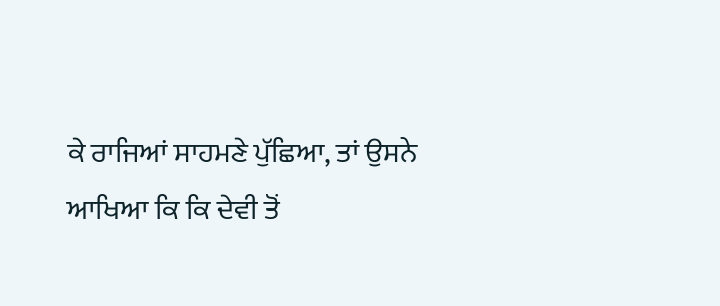ਕੇ ਰਾਜਿਆਂ ਸਾਹਮਣੇ ਪੁੱਛਿਆ, ਤਾਂ ਉਸਨੇ
ਆਖਿਆ ਕਿ ਕਿ ਦੇਵੀ ਤੋਂ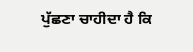ਪੁੱਛਣਾ ਚਾਹੀਦਾ ਹੈ ਕਿ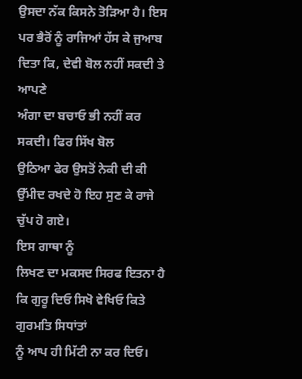ਉਸਦਾ ਨੱਕ ਕਿਸਨੇ ਤੋੜਿਆ ਹੈ। ਇਸ
ਪਰ ਭੈਰੋਂ ਨੂੰ ਰਾਜਿਆਂ ਹੱਸ ਕੇ ਜੁਆਬ ਦਿਤਾ ਕਿ, ਦੇਵੀ ਬੋਲ ਨਹੀਂ ਸਕਦੀ ਤੇ ਆਪਣੇ
ਅੰਗਾ ਦਾ ਬਚਾਓ ਭੀ ਨਹੀਂ ਕਰ ਸਕਦੀ। ਫਿਰ ਸਿੱਖ ਬੋਲ
ਉਠਿਆ ਫੇਰ ਉਸਤੋਂ ਨੇਕੀ ਦੀ ਕੀ ਉੱਮੀਦ ਰਖਦੇ ਹੋ ਇਹ ਸੁਣ ਕੇ ਰਾਜੇ ਚੁੱਪ ਹੋ ਗਏ।
ਇਸ ਗਾਥਾ ਨੂੰ
ਲਿਖਣ ਦਾ ਮਕਸਦ ਸਿਰਫ ਇਤਨਾ ਹੈ ਕਿ ਗੁਰੂ ਦਿਓ ਸਿਖੋ ਵੇਖਿਓ ਕਿਤੇ ਗੁਰਮਤਿ ਸਿਧਾਂਤਾਂ
ਨੂੰ ਆਪ ਹੀ ਮਿੱਟੀ ਨਾ ਕਰ ਦਿਓ।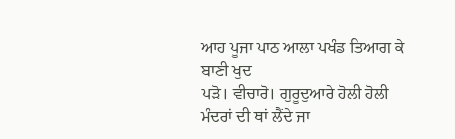ਆਹ ਪੂਜਾ ਪਾਠ ਆਲਾ ਪਖੰਡ ਤਿਆਗ ਕੇ ਬਾਣੀ ਖੁਦ
ਪੜੋ। ਵੀਚਾਰੋ। ਗੁਰੂਦੁਆਰੇ ਹੋਲੀ ਹੋਲੀ
ਮੰਦਰਾਂ ਦੀ ਥਾਂ ਲੈਂਦੇ ਜਾ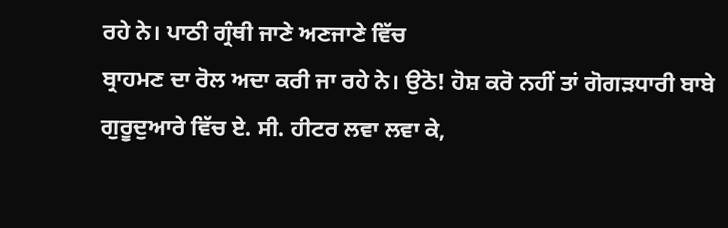ਰਹੇ ਨੇ। ਪਾਠੀ ਗ੍ਰੰਥੀ ਜਾਣੇ ਅਣਜਾਣੇ ਵਿੱਚ
ਬ੍ਰਾਹਮਣ ਦਾ ਰੋਲ ਅਦਾ ਕਰੀ ਜਾ ਰਹੇ ਨੇ। ਉਠੋ! ਹੋਸ਼ ਕਰੋ ਨਹੀਂ ਤਾਂ ਗੋਗੜਧਾਰੀ ਬਾਬੇ
ਗੁਰੂਦੁਆਰੇ ਵਿੱਚ ਏ. ਸੀ. ਹੀਟਰ ਲਵਾ ਲਵਾ ਕੇ,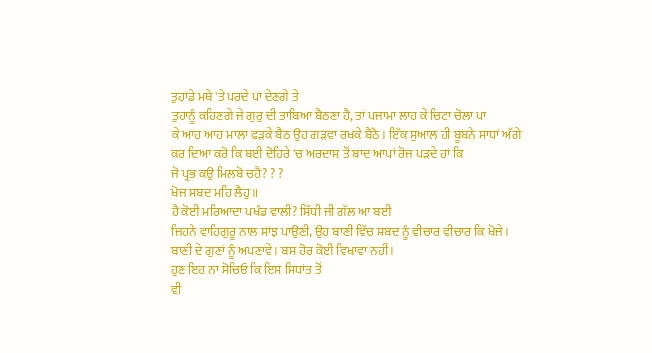ਤੁਹਾਡੇ ਮਥੇ 'ਤੇ ਪਰਦੇ ਪਾ ਦੇਣਗੇ ਤੇ
ਤੁਹਾਨੂੰ ਕਹਿਣਗੇ ਜੇ ਗੁਰੁ ਦੀ ਤਾਬਿਆ ਬੈਠਣਾ ਹੈ, ਤਾਂ ਪਜਾਮਾ ਲਾਹ ਕੇ ਚਿਟਾ ਚੋਲਾ ਪਾ
ਕੇ ਆਹ ਆਹ ਮਾਲਾ ਫੜਕੇ ਬੈਠ ਉਹ ਗੜਵਾ ਰਖਕੇ ਬੈਠੋ। ਇੱਕ ਸੁਆਲ ਹੀ ਬੂਬਨੇ ਸਾਧਾਂ ਅੱਗੇ
ਕਰ ਦਿਆ ਕਰੋ ਕਿ ਬਈ ਦੋਹਿਰੇ 'ਚ ਅਰਦਾਸ ਤੋਂ ਬਾਦ ਆਪਾਂ ਰੋਜ ਪੜਦੇ ਹਾਂ ਕਿ
ਜੋ ਪ੍ਰਭ ਕਉ ਮਿਲਬੋ ਚਹੈ? ? ?
ਖੋਜ ਸਬਦ ਮਹਿ ਲੈਹੁ॥
ਹੈ ਕੋਈ ਮਰਿਆਦਾ ਪਖੰਡ ਵਾਲੀ? ਸਿੱਧੀ ਜੀ ਗੱਲ ਆ ਬਈ
ਜਿਹਨੇ ਵਾਹਿਗੁਰੂ ਨਾਲ ਸਾਂਝ ਪਾਉਣੀ, ਉਹ ਬਾਣੀ ਵਿੱਚ ਸ਼ਬਦ ਨੂੰ ਵੀਚਾਰ ਵੀਚਾਰ ਕਿ ਖੋਜੇ।
ਬਾਣੀ ਦੇ ਗੁਣਾਂ ਨੂੰ ਅਪਣਾਵੇ। ਬਸ ਹੋਰ ਕੋਈ ਵਿਖਾਵਾ ਨਹੀਂ।
ਹੁਣ ਇਹ ਨਾ ਸੋਚਿਓ ਕਿ ਇਸ ਸਿਧਾਂਤ ਤੋਂ
ਵੀ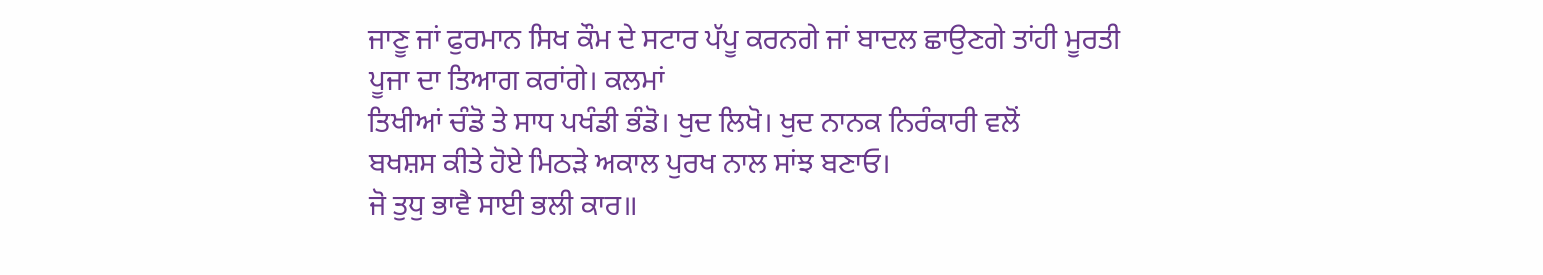ਜਾਣੂ ਜਾਂ ਫੁਰਮਾਨ ਸਿਖ ਕੌਮ ਦੇ ਸਟਾਰ ਪੱਪੂ ਕਰਨਗੇ ਜਾਂ ਬਾਦਲ ਛਾਉਣਗੇ ਤਾਂਹੀ ਮੂਰਤੀ
ਪੂਜਾ ਦਾ ਤਿਆਗ ਕਰਾਂਗੇ। ਕਲਮਾਂ
ਤਿਖੀਆਂ ਚੰਡੋ ਤੇ ਸਾਧ ਪਖੰਡੀ ਭੰਡੋ। ਖੁਦ ਲਿਖੋ। ਖੁਦ ਨਾਨਕ ਨਿਰੰਕਾਰੀ ਵਲੋਂ
ਬਖਸ਼ਸ ਕੀਤੇ ਹੋਏ ਮਿਠੜੇ ਅਕਾਲ ਪੁਰਖ ਨਾਲ ਸਾਂਝ ਬਣਾਓ।
ਜੋ ਤੁਧੁ ਭਾਵੈ ਸਾਈ ਭਲੀ ਕਾਰ॥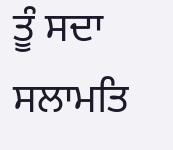ਤੂੰ ਸਦਾ ਸਲਾਮਤਿ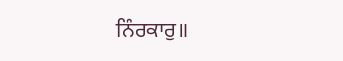ਨਿੰਰਕਾਰੁ॥